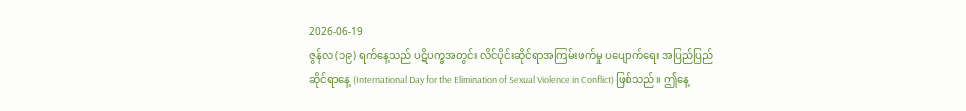2026-06-19
ဇွန်လ (၁၉) ရက်နေ့သည် ပဋိပက္ခအတွင်း လိင်ပိုင်းဆိုင်ရာအကြမ်းဖက်မှု ပပျောက်ရေး အပြည်ပြည်ဆိုင်ရာနေ့ (International Day for the Elimination of Sexual Violence in Conflict) ဖြစ်သည်။ ဤနေ့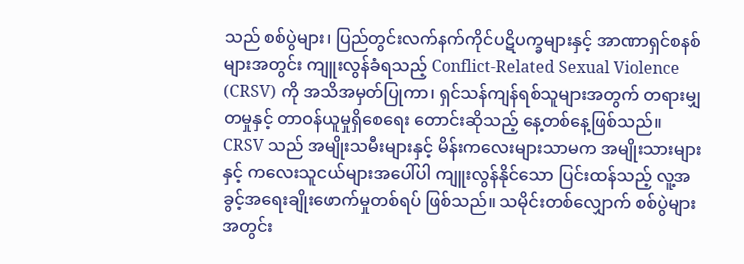သည် စစ်ပွဲများ၊ ပြည်တွင်းလက်နက်ကိုင်ပဋိပက္ခများနှင့် အာဏာရှင်စနစ်များအတွင်း ကျူးလွန်ခံရသည့် Conflict-Related Sexual Violence (CRSV) ကို အသိအမှတ်ပြုကာ၊ ရှင်သန်ကျန်ရစ်သူများအတွက် တရားမျှတမှုနှင့် တာဝန်ယူမှုရှိစေရေး တောင်းဆိုသည့် နေ့တစ်နေ့ဖြစ်သည်။ CRSV သည် အမျိုးသမီးများနှင့် မိန်းကလေးများသာမက အမျိုးသားများနှင့် ကလေးသူငယ်များအပေါ်ပါ ကျူးလွန်နိုင်သော ပြင်းထန်သည့် လူ့အခွင့်အရေးချိုးဖောက်မှုတစ်ရပ် ဖြစ်သည်။ သမိုင်းတစ်လျှောက် စစ်ပွဲများအတွင်း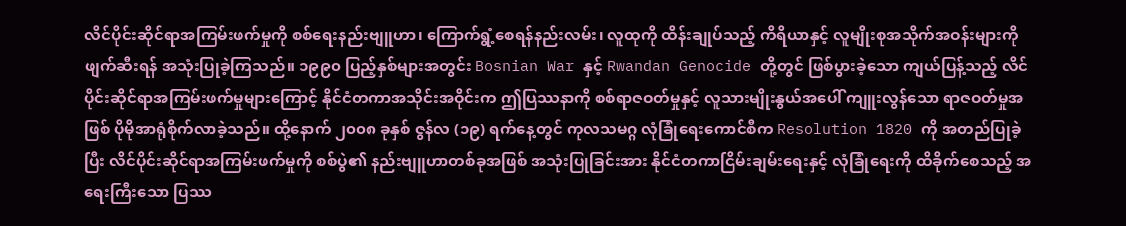လိင်ပိုင်းဆိုင်ရာအကြမ်းဖက်မှုကို စစ်ရေးနည်းဗျူဟာ၊ ကြောက်ရွံ့စေရန်နည်းလမ်း၊ လူထုကို ထိန်းချုပ်သည့် ကိရိယာနှင့် လူမျိုးစုအသိုက်အဝန်းများကို ဖျက်ဆီးရန် အသုံးပြုခဲ့ကြသည်။ ၁၉၉၀ ပြည့်နှစ်များအတွင်း Bosnian War နှင့် Rwandan Genocide တို့တွင် ဖြစ်ပွားခဲ့သော ကျယ်ပြန့်သည့် လိင်ပိုင်းဆိုင်ရာအကြမ်းဖက်မှုများကြောင့် နိုင်ငံတကာအသိုင်းအဝိုင်းက ဤပြဿနာကို စစ်ရာဇဝတ်မှုနှင့် လူသားမျိုးနွယ်အပေါ် ကျူးလွန်သော ရာဇဝတ်မှုအဖြစ် ပိုမိုအာရုံစိုက်လာခဲ့သည်။ ထို့နောက် ၂၀၀၈ ခုနှစ် ဇွန်လ (၁၉) ရက်နေ့တွင် ကုလသမဂ္ဂ လုံခြုံရေးကောင်စီက Resolution 1820 ကို အတည်ပြုခဲ့ပြီး လိင်ပိုင်းဆိုင်ရာအကြမ်းဖက်မှုကို စစ်ပွဲ၏ နည်းဗျူဟာတစ်ခုအဖြစ် အသုံးပြုခြင်းအား နိုင်ငံတကာငြိမ်းချမ်းရေးနှင့် လုံခြုံရေးကို ထိခိုက်စေသည့် အရေးကြီးသော ပြဿ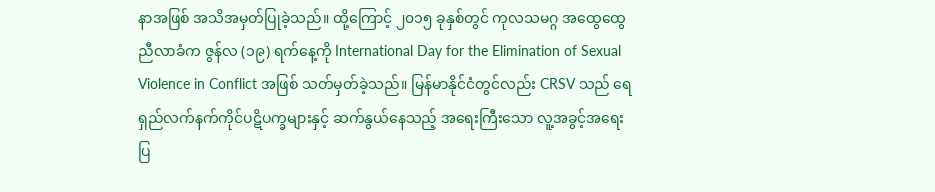နာအဖြစ် အသိအမှတ်ပြုခဲ့သည်။ ထို့ကြောင့် ၂၀၁၅ ခုနှစ်တွင် ကုလသမဂ္ဂ အထွေထွေညီလာခံက ဇွန်လ (၁၉) ရက်နေ့ကို International Day for the Elimination of Sexual Violence in Conflict အဖြစ် သတ်မှတ်ခဲ့သည်။ မြန်မာနိုင်ငံတွင်လည်း CRSV သည် ရေရှည်လက်နက်ကိုင်ပဋိပက္ခများနှင့် ဆက်နွယ်နေသည့် အရေးကြီးသော လူ့အခွင့်အရေးပြ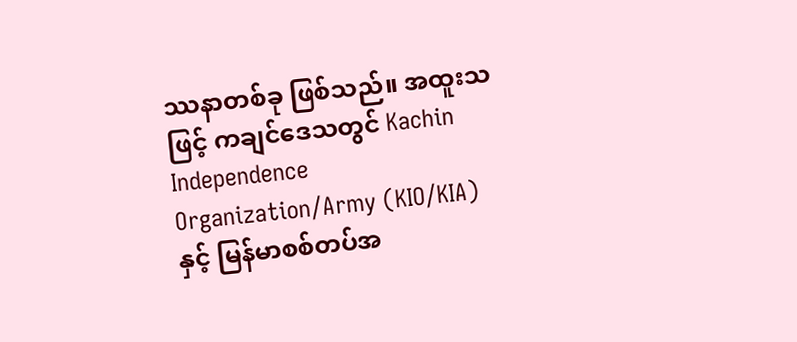ဿနာတစ်ခု ဖြစ်သည်။ အထူးသဖြင့် ကချင်ဒေသတွင် Kachin Independence Organization/Army (KIO/KIA) နှင့် မြန်မာစစ်တပ်အ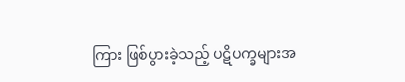ကြား ဖြစ်ပွားခဲ့သည့် ပဋိပက္ခများအ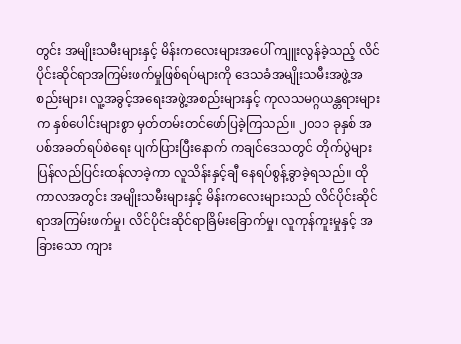တွင်း အမျိုးသမီးများနှင့် မိန်းကလေးများအပေါ် ကျူးလွန်ခဲ့သည့် လိင်ပိုင်းဆိုင်ရာအကြမ်းဖက်မှုဖြစ်ရပ်များကို ဒေသခံအမျိုးသမီးအဖွဲ့အစည်းများ၊ လူ့အခွင့်အရေးအဖွဲ့အစည်းများနှင့် ကုလသမဂ္ဂယန္တရားများက နှစ်ပေါင်းများစွာ မှတ်တမ်းတင်ဖော်ပြခဲ့ကြသည်။ ၂၀၁၁ ခုနှစ် အပစ်အခတ်ရပ်စဲရေး ပျက်ပြားပြီးနောက် ကချင်ဒေသတွင် တိုက်ပွဲများ ပြန်လည်ပြင်းထန်လာခဲ့ကာ လူသိန်းနှင့်ချီ နေရပ်စွန့်ခွာခဲ့ရသည်။ ထိုကာလအတွင်း အမျိုးသမီးများနှင့် မိန်းကလေးများသည် လိင်ပိုင်းဆိုင်ရာအကြမ်းဖက်မှု၊ လိင်ပိုင်းဆိုင်ရာခြိမ်းခြောက်မှု၊ လူကုန်ကူးမှုနှင့် အခြားသော ကျား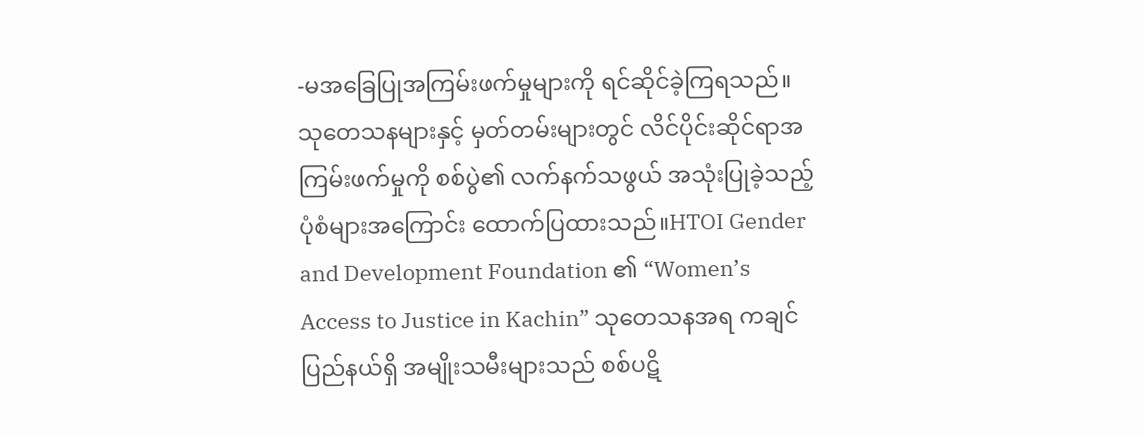-မအခြေပြုအကြမ်းဖက်မှုများကို ရင်ဆိုင်ခဲ့ကြရသည်။ သုတေသနများနှင့် မှတ်တမ်းများတွင် လိင်ပိုင်းဆိုင်ရာအကြမ်းဖက်မှုကို စစ်ပွဲ၏ လက်နက်သဖွယ် အသုံးပြုခဲ့သည့် ပုံစံများအကြောင်း ထောက်ပြထားသည်။HTOI Gender and Development Foundation ၏ “Women’s Access to Justice in Kachin” သုတေသနအရ ကချင်ပြည်နယ်ရှိ အမျိုးသမီးများသည် စစ်ပဋိ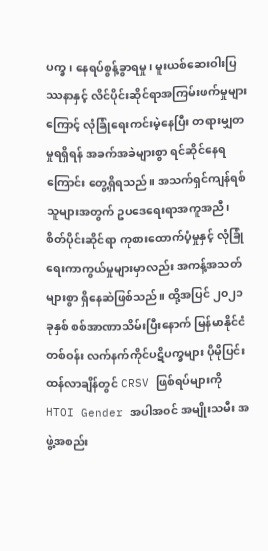ပက္ခ၊ နေရပ်စွန့်ခွာရမှု၊ မူးယစ်ဆေးဝါးပြဿနာနှင့် လိင်ပိုင်းဆိုင်ရာအကြမ်းဖက်မှုများကြောင့် လုံခြုံရေးကင်းမဲ့နေပြီး တရားမျှတမှုရရှိရန် အခက်အခဲများစွာ ရင်ဆိုင်နေရကြောင်း တွေ့ရှိရသည်။ အသက်ရှင်ကျန်ရစ်သူများအတွက် ဥပဒေရေးရာအကူအညီ၊ စိတ်ပိုင်းဆိုင်ရာ ကုစားထောက်ပံ့မှုနှင့် လုံခြုံရေးကာကွယ်မှုများမှာလည်း အကန့်အသတ်များစွာ ရှိနေဆဲဖြစ်သည်။ ထို့အပြင် ၂၀၂၁ ခုနှစ် စစ်အာဏာသိမ်းပြီးနောက် မြန်မာနိုင်ငံတစ်ဝန်း လက်နက်ကိုင်ပဋိပက္ခများ ပိုမိုပြင်းထန်လာချိန်တွင် CRSV ဖြစ်ရပ်များကို HTOI Gender အပါအ၀င် အမျိုးသမီး အဖွဲ့အစည်း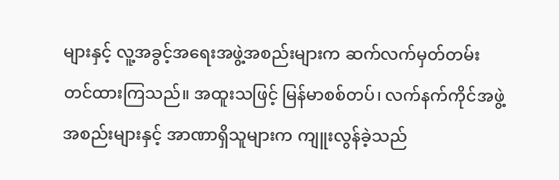များနှင့် လူ့အခွင့်အရေးအဖွဲ့အစည်းများက ဆက်လက်မှတ်တမ်းတင်ထားကြသည်။ အထူးသဖြင့် မြန်မာစစ်တပ်၊ လက်နက်ကိုင်အဖွဲ့အစည်းများနှင့် အာဏာရှိသူများက ကျူးလွန်ခဲ့သည်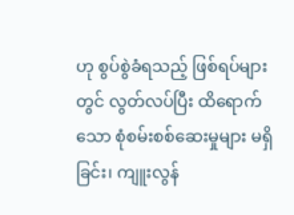ဟု စွပ်စွဲခံရသည့် ဖြစ်ရပ်များတွင် လွတ်လပ်ပြီး ထိရောက်သော စုံစမ်းစစ်ဆေးမှုများ မရှိခြင်း၊ ကျူးလွန်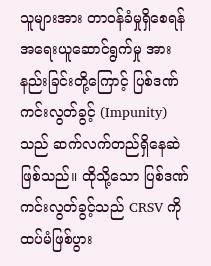သူများအား တာဝန်ခံမှုရှိစေရန် အရေးယူဆောင်ရွက်မှု အားနည်းခြင်းတို့ကြောင့် ပြစ်ဒဏ်ကင်းလွတ်ခွင့် (Impunity) သည် ဆက်လက်တည်ရှိနေဆဲ ဖြစ်သည်။ ထိုသို့သော ပြစ်ဒဏ်ကင်းလွတ်ခွင့်သည် CRSV ကို ထပ်မံဖြစ်ပွား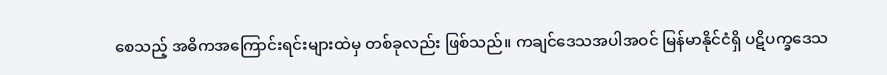စေသည့် အဓိကအကြောင်းရင်းများထဲမှ တစ်ခုလည်း ဖြစ်သည်။ ကချင်ဒေသအပါအဝင် မြန်မာနိုင်ငံရှိ ပဋိပက္ခဒေသ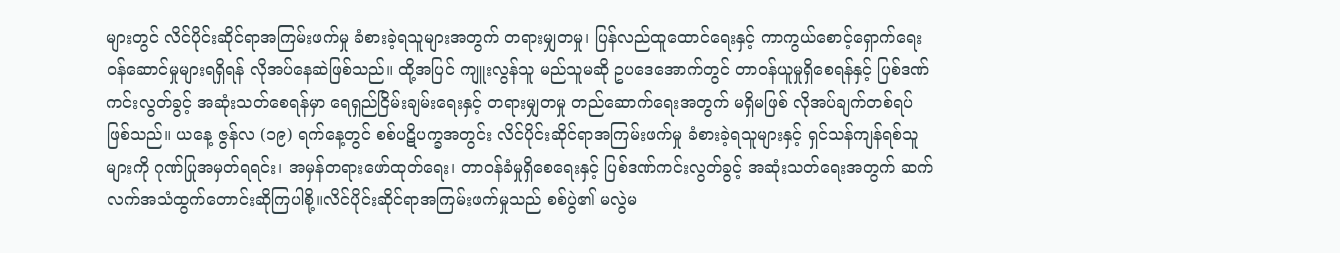များတွင် လိင်ပိုင်းဆိုင်ရာအကြမ်းဖက်မှု ခံစားခဲ့ရသူများအတွက် တရားမျှတမှု၊ ပြန်လည်ထူထောင်ရေးနှင့် ကာကွယ်စောင့်ရှောက်ရေး ဝန်ဆောင်မှုများရရှိရန် လိုအပ်နေဆဲဖြစ်သည်။ ထို့အပြင် ကျူးလွန်သူ မည်သူမဆို ဥပဒေအောက်တွင် တာဝန်ယူမှုရှိစေရန်နှင့် ပြစ်ဒဏ်ကင်းလွတ်ခွင့် အဆုံးသတ်စေရန်မှာ ရေရှည်ငြိမ်းချမ်းရေးနှင့် တရားမျှတမှု တည်ဆောက်ရေးအတွက် မရှိမဖြစ် လိုအပ်ချက်တစ်ရပ်ဖြစ်သည်။ ယနေ့ ဇွန်လ (၁၉) ရက်နေ့တွင် စစ်ပဋိပက္ခအတွင်း လိင်ပိုင်းဆိုင်ရာအကြမ်းဖက်မှု ခံစားခဲ့ရသူများနှင့် ရှင်သန်ကျန်ရစ်သူများကို ဂုဏ်ပြုအမှတ်ရရင်း၊ အမှန်တရားဖော်ထုတ်ရေး၊ တာဝန်ခံမှုရှိစေရေးနှင့် ပြစ်ဒဏ်ကင်းလွတ်ခွင့် အဆုံးသတ်ရေးအတွက် ဆက်လက်အသံထွက်တောင်းဆိုကြပါစို့။လိင်ပိုင်းဆိုင်ရာအကြမ်းဖက်မှုသည် စစ်ပွဲ၏ မလွဲမ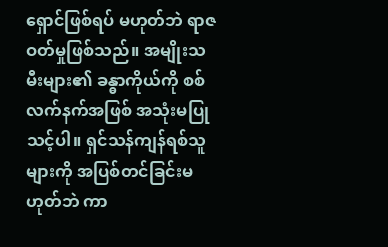ရှောင်ဖြစ်ရပ် မဟုတ်ဘဲ ရာဇဝတ်မှုဖြစ်သည်။ အမျိုးသမီးများ၏ ခန္ဓာကိုယ်ကို စစ်လက်နက်အဖြစ် အသုံးမပြုသင့်ပါ။ ရှင်သန်ကျန်ရစ်သူများကို အပြစ်တင်ခြင်းမဟုတ်ဘဲ ကာ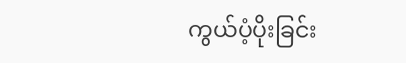ကွယ်ပံ့ပိုးခြင်း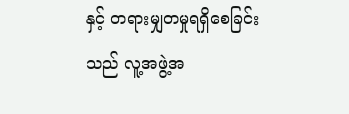နှင့် တရားမျှတမှုရရှိစေခြင်းသည် လူ့အဖွဲ့အ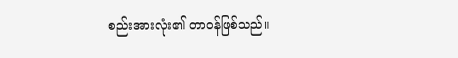စည်းအားလုံး၏ တာဝန်ဖြစ်သည်။